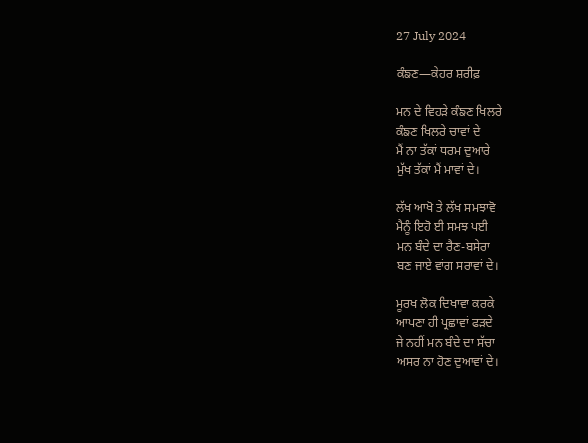27 July 2024

ਕੰਙਣ—ਕੇਹਰ ਸ਼ਰੀਫ਼

ਮਨ ਦੇ ਵਿਹੜੇ ਕੰਙਣ ਖਿਲਰੇ
ਕੰਙਣ ਖਿਲਰੇ ਚਾਵਾਂ ਦੇ
ਮੈਂ ਨਾ ਤੱਕਾਂ ਧਰਮ ਦੁਆਰੇ
ਮੁੱਖ ਤੱਕਾਂ ਮੈਂ ਮਾਵਾਂ ਦੇ।

ਲੱਖ ਆਖੋ ਤੇ ਲੱਖ ਸਮਝਾਵੋ
ਮੈਨੂੰ ਇਹੋ ਈ ਸਮਝ ਪਈ
ਮਨ ਬੰਦੇ ਦਾ ਰੈਣ-ਬਸੇਰਾ
ਬਣ ਜਾਏ ਵਾਂਗ ਸਰਾਵਾਂ ਦੇ।

ਮੂਰਖ ਲੋਕ ਦਿਖਾਵਾ ਕਰਕੇ
ਆਪਣਾ ਹੀ ਪ੍ਰਛਾਵਾਂ ਫੜਦੇ
ਜੇ ਨਹੀਂ ਮਨ ਬੰਦੇ ਦਾ ਸੱਚਾ
ਅਸਰ ਨਾ ਹੋਣ ਦੁਆਵਾਂ ਦੇ।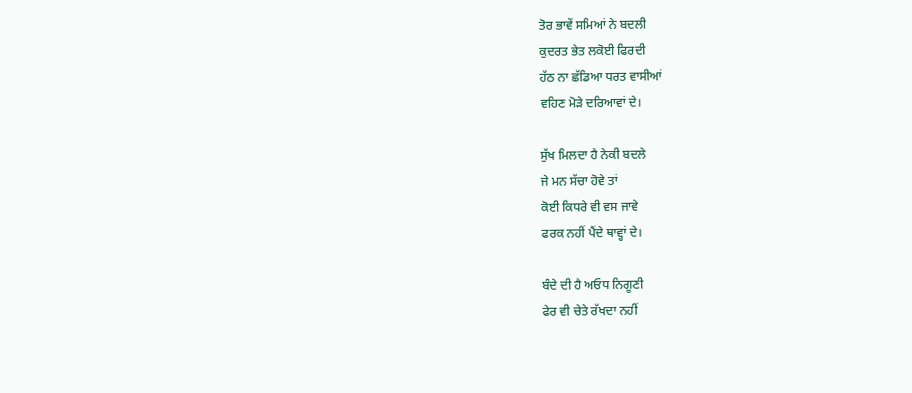ਤੋਰ ਭਾਵੇਂ ਸਮਿਆਂ ਨੇ ਬਦਲੀ
ਕੁਦਰਤ ਭੇਤ ਲਕੋਈ ਫਿਰਦੀ
ਹੱਠ ਨਾ ਛੱਡਿਆ ਧਰਤ ਵਾਸੀਆਂ
ਵਹਿਣ ਮੋੜੇ ਦਰਿਆਵਾਂ ਦੇ।

ਸੁੱਖ ਮਿਲਦਾ ਹੈ ਨੇਕੀ ਬਦਲੇ
ਜੇ ਮਨ ਸੱਚਾ ਹੋਵੇ ਤਾਂ
ਕੋਈ ਕਿਧਰੇ ਵੀ ਵਸ ਜਾਵੇ
ਫਰਕ ਨਹੀਂ ਪੈਂਦੇ ਥਾਵ੍ਹਾਂ ਦੇ।

ਬੰਦੇ ਦੀ ਹੈ ਅਓਧ ਨਿਗੂਣੀ
ਫੇਰ ਵੀ ਚੇਤੇ ਰੱਖਦਾ ਨਹੀਂ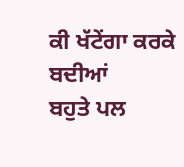ਕੀ ਖੱਟੇਂਗਾ ਕਰਕੇ ਬਦੀਆਂ
ਬਹੁਤੇ ਪਲ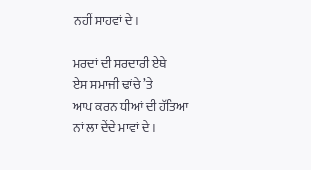ਨਹੀਂ ਸਾਹਵਾਂ ਦੇ।

ਮਰਦਾਂ ਦੀ ਸਰਦਾਰੀ ਏਥੇ
ਏਸ ਸਮਾਜੀ ਢਾਂਚੇ ’ਤੇ
ਆਪ ਕਰਨ ਧੀਆਂ ਦੀ ਹੱਤਿਆ
ਨਾਂ ਲਾ ਦੇਂਦੇ ਮਾਵਾਂ ਦੇ।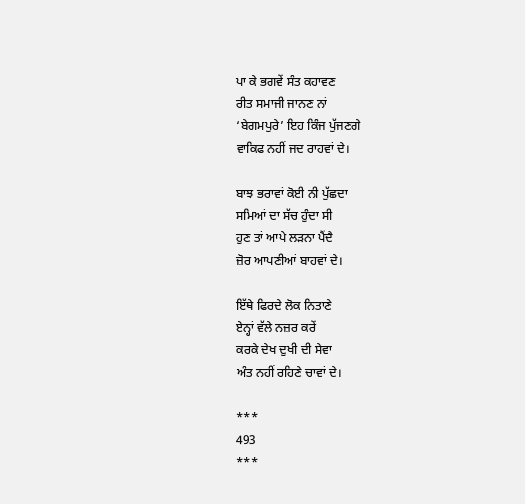ਪਾ ਕੇ ਭਗਵੇਂ ਸੰਤ ਕਹਾਵਣ
ਰੀਤ ਸਮਾਜੀ ਜਾਨਣ ਨਾਂ
‘ਬੇਗਮਪੁਰੇ’ ਇਹ ਕਿੰਜ ਪੁੱਜਣਗੇ
ਵਾਕਿਫ ਨਹੀਂ ਜਦ ਰਾਹਵਾਂ ਦੇ।

ਬਾਝ ਭਰਾਵਾਂ ਕੋਈ ਨੀ ਪੁੱਛਦਾ
ਸਮਿਆਂ ਦਾ ਸੱਚ ਹੁੰਦਾ ਸੀ
ਹੁਣ ਤਾਂ ਆਪੇ ਲੜਨਾ ਪੈਂਦੈ
ਜ਼ੋਰ ਆਪਣੀਆਂ ਬਾਹਵਾਂ ਦੇ।

ਇੱਥੇ ਫਿਰਦੇ ਲੋਕ ਨਿਤਾਣੇ
ਏਨ੍ਹਾਂ ਵੱਲੇ ਨਜ਼ਰ ਕਰੇਂ
ਕਰਕੇ ਦੇਖ ਦੁਖੀ ਦੀ ਸੇਵਾ
ਅੰਤ ਨਹੀਂ ਰਹਿਣੇ ਚਾਵਾਂ ਦੇ।

***
493
***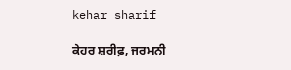kehar sharif

ਕੇਹਰ ਸ਼ਰੀਫ਼, ਜਰਮਨੀ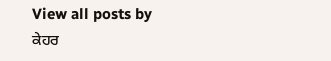View all posts by ਕੇਹਰ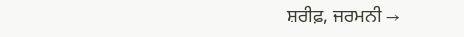ਸ਼ਰੀਫ਼, ਜਰਮਨੀ →